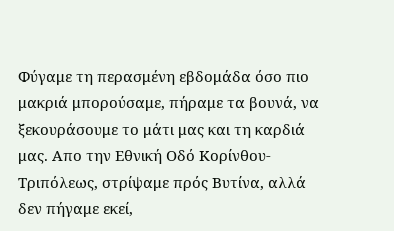Φύγαμε τη περασμένη εβδομάδα όσο πιο μακριά μπορούσαμε, πήραμε τα βουνά, να ξεκουράσουμε το μάτι μας και τη καρδιά μας. Απο την Εθνική Οδό Κορίνθου-Τριπόλεως, στρίψαμε πρός Βυτίνα, αλλά δεν πήγαμε εκεί,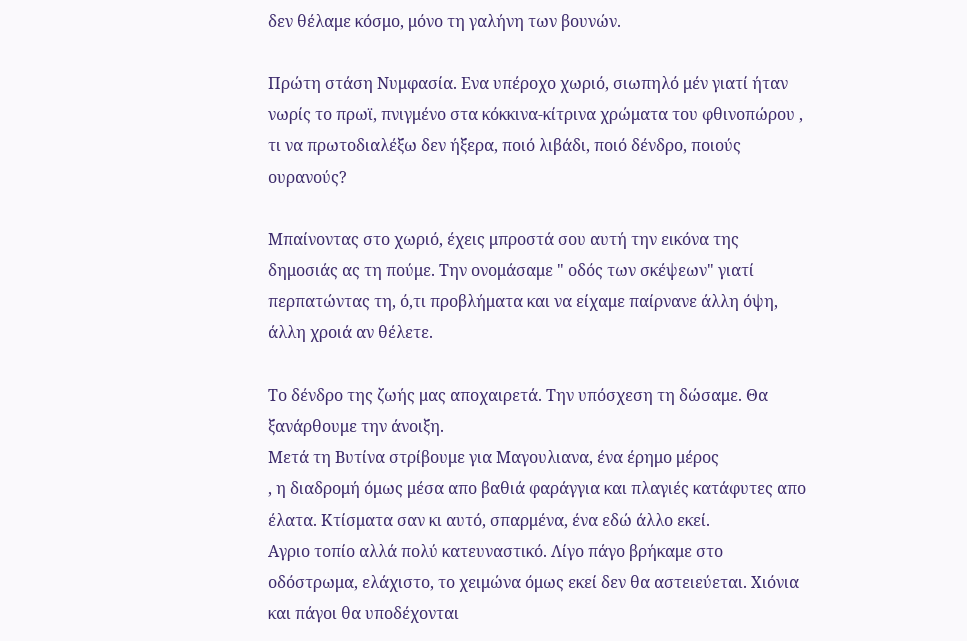δεν θέλαμε κόσμο, μόνο τη γαλήνη των βουνών.

Πρώτη στάση Νυμφασία. Ενα υπέροχο χωριό, σιωπηλό μέν γιατί ήταν νωρίς το πρωϊ, πνιγμένο στα κόκκινα-κίτρινα χρώματα του φθινοπώρου , τι να πρωτοδιαλέξω δεν ήξερα, ποιό λιβάδι, ποιό δένδρο, ποιούς ουρανούς?

Μπαίνοντας στο χωριό, έχεις μπροστά σου αυτή την εικόνα της δημοσιάς ας τη πούμε. Την ονομάσαμε " οδός των σκέψεων" γιατί περπατώντας τη, ό,τι προβλήματα και να είχαμε παίρνανε άλλη όψη, άλλη χροιά αν θέλετε.

Το δένδρο της ζωής μας αποχαιρετά. Την υπόσχεση τη δώσαμε. Θα ξανάρθουμε την άνοιξη.
Μετά τη Βυτίνα στρίβουμε για Μαγουλιανα, ένα έρημο μέρος
, η διαδρομή όμως μέσα απο βαθιά φαράγγια και πλαγιές κατάφυτες απο έλατα. Κτίσματα σαν κι αυτό, σπαρμένα, ένα εδώ άλλο εκεί.
Αγριο τοπίο αλλά πολύ κατευναστικό. Λίγο πάγο βρήκαμε στο οδόστρωμα, ελάχιστο, το χειμώνα όμως εκεί δεν θα αστειεύεται. Χιόνια και πάγοι θα υποδέχονται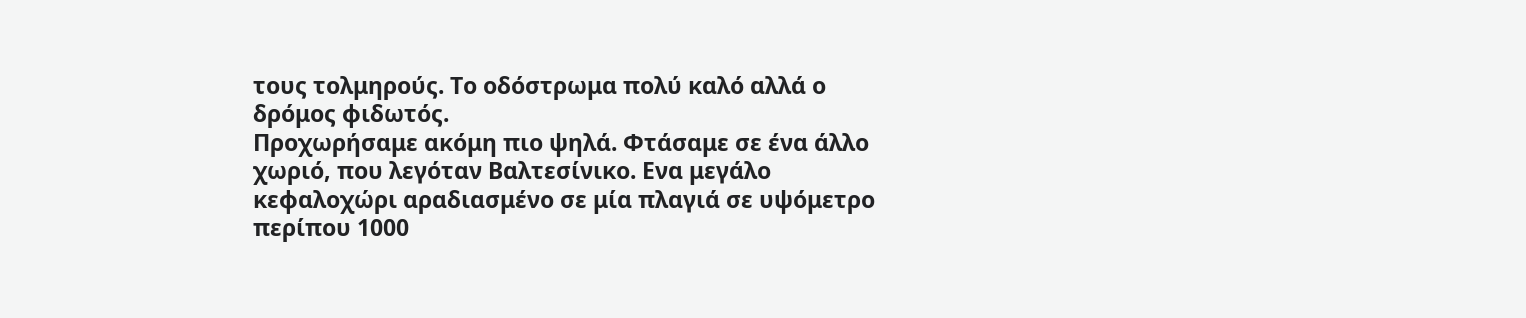τους τολμηρούς. Το οδόστρωμα πολύ καλό αλλά ο δρόμος φιδωτός.
Προχωρήσαμε ακόμη πιο ψηλά. Φτάσαμε σε ένα άλλο χωριό, που λεγόταν Βαλτεσίνικο. Ενα μεγάλο κεφαλοχώρι αραδιασμένο σε μία πλαγιά σε υψόμετρο περίπου 1000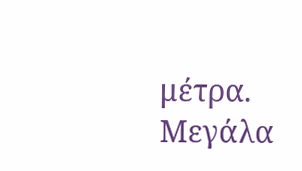μέτρα. Μεγάλα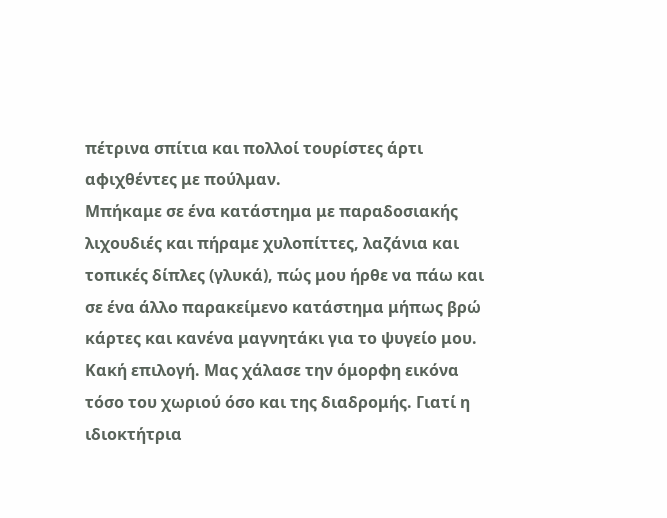πέτρινα σπίτια και πολλοί τουρίστες άρτι αφιχθέντες με πούλμαν.
Μπήκαμε σε ένα κατάστημα με παραδοσιακής λιχουδιές και πήραμε χυλοπίττες, λαζάνια και τοπικές δίπλες (γλυκά), πώς μου ήρθε να πάω και σε ένα άλλο παρακείμενο κατάστημα μήπως βρώ κάρτες και κανένα μαγνητάκι για το ψυγείο μου. Κακή επιλογή. Μας χάλασε την όμορφη εικόνα τόσο του χωριού όσο και της διαδρομής. Γιατί η ιδιοκτήτρια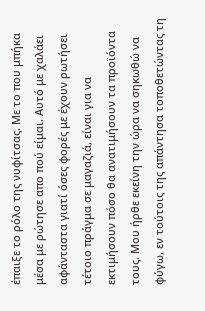έπαιξε το ρόλο της νυφίτσας. Με το που μπήκα μέσα με ρώτησε απο πού είμαι. Αυτό με χαλάει αφάνταστα γιατί όσες φορές με έχουν ρωτήσει τέτοιο πράγμα σε μαγαζιά, είναι για να εκτιμήσουν πόσο θα ανατιμήσουν τα προϊόντα τους. Μου ήρθε εκείνη την ώρα να σηκωθώ να φύγω, εν τούτοις της απάντησα τοποθετώντας τη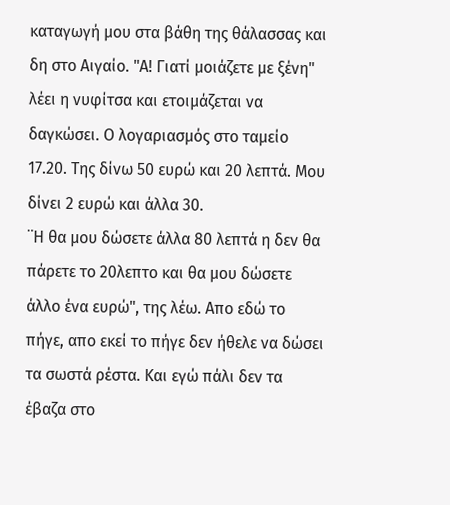καταγωγή μου στα βάθη της θάλασσας και δη στο Αιγαίο. "Α! Γιατί μοιάζετε με ξένη" λέει η νυφίτσα και ετοιμάζεται να δαγκώσει. Ο λογαριασμός στο ταμείο 17.20. Της δίνω 50 ευρώ και 20 λεπτά. Μου δίνει 2 ευρώ και άλλα 30.
¨Η θα μου δώσετε άλλα 80 λεπτά η δεν θα πάρετε το 20λεπτο και θα μου δώσετε άλλο ένα ευρώ", της λέω. Απο εδώ το πήγε, απο εκεί το πήγε δεν ήθελε να δώσει τα σωστά ρέστα. Και εγώ πάλι δεν τα έβαζα στο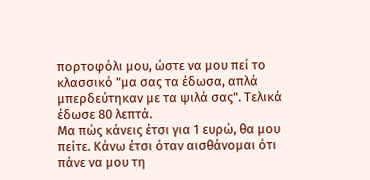πορτοφόλι μου, ώστε να μου πεί το κλασσικό "μα σας τα έδωσα, απλά μπερδεύτηκαν με τα ψιλά σας". Τελικά έδωσε 80 λεπτά.
Μα πώς κάνεις έτσι για 1 ευρώ, θα μου πείτε. Κάνω έτσι όταν αισθάνομαι ότι πάνε να μου τη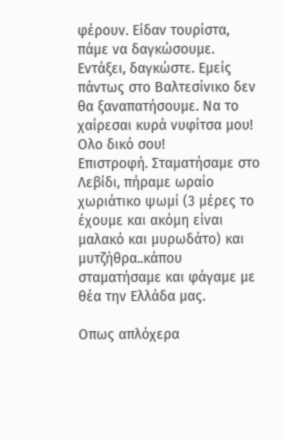φέρουν. Είδαν τουρίστα, πάμε να δαγκώσουμε. Εντάξει, δαγκώστε. Εμείς πάντως στο Βαλτεσίνικο δεν θα ξαναπατήσουμε. Να το χαίρεσαι κυρά νυφίτσα μου! Ολο δικό σου!
Επιστροφή. Σταματήσαμε στο Λεβίδι, πήραμε ωραίο χωριάτικο ψωμί (3 μέρες το έχουμε και ακόμη είναι μαλακό και μυρωδάτο) και μυτζήθρα..κάπου σταματήσαμε και φάγαμε με θέα την Ελλάδα μας.

Οπως απλόχερα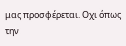μας προσφέρεται. Οχι όπως την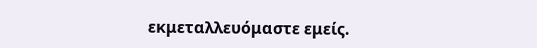εκμεταλλευόμαστε εμείς.